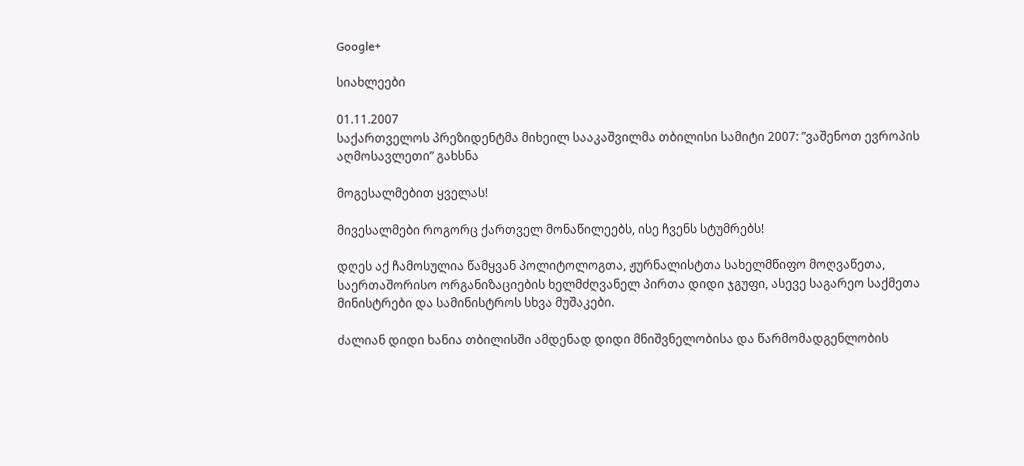Google+

სიახლეები

01.11.2007
საქართველოს პრეზიდენტმა მიხეილ სააკაშვილმა თბილისი სამიტი 2007: ”ვაშენოთ ევროპის აღმოსავლეთი” გახსნა

მოგესალმებით ყველას!

მივესალმები როგორც ქართველ მონაწილეებს, ისე ჩვენს სტუმრებს!

დღეს აქ ჩამოსულია წამყვან პოლიტოლოგთა, ჟურნალისტთა სახელმწიფო მოღვაწეთა, საერთაშორისო ორგანიზაციების ხელმძღვანელ პირთა დიდი ჯგუფი, ასევე საგარეო საქმეთა მინისტრები და სამინისტროს სხვა მუშაკები.

ძალიან დიდი ხანია თბილისში ამდენად დიდი მნიშვნელობისა და წარმომადგენლობის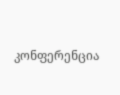კონფერენცია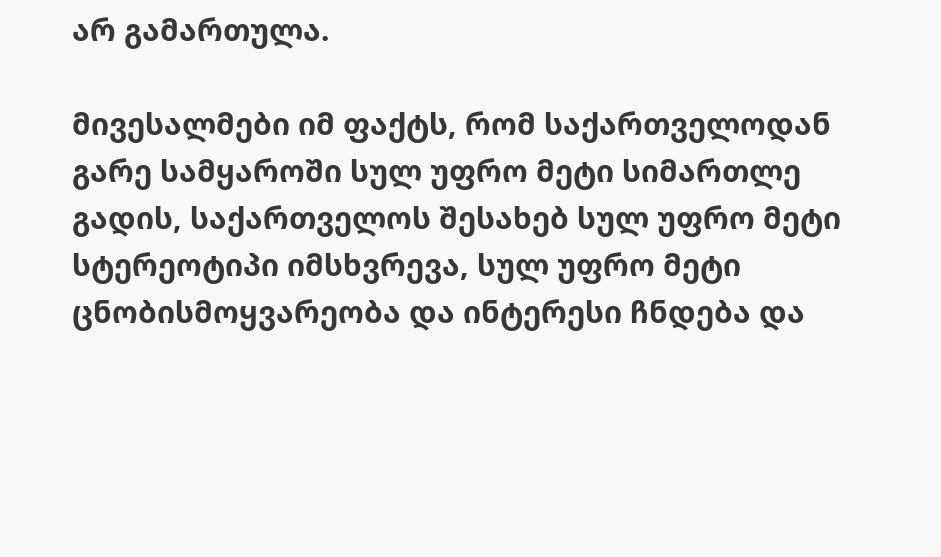არ გამართულა.

მივესალმები იმ ფაქტს, რომ საქართველოდან გარე სამყაროში სულ უფრო მეტი სიმართლე გადის, საქართველოს შესახებ სულ უფრო მეტი სტერეოტიპი იმსხვრევა, სულ უფრო მეტი ცნობისმოყვარეობა და ინტერესი ჩნდება და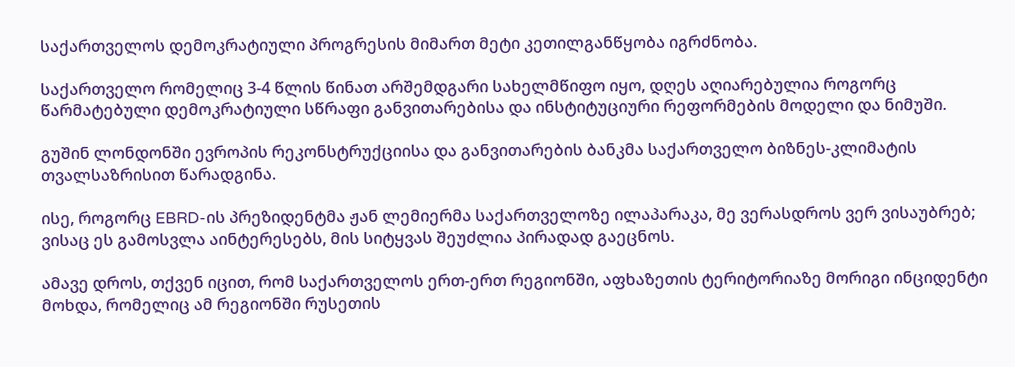საქართველოს დემოკრატიული პროგრესის მიმართ მეტი კეთილგანწყობა იგრძნობა.

საქართველო რომელიც 3-4 წლის წინათ არშემდგარი სახელმწიფო იყო, დღეს აღიარებულია როგორც წარმატებული დემოკრატიული სწრაფი განვითარებისა და ინსტიტუციური რეფორმების მოდელი და ნიმუში.

გუშინ ლონდონში ევროპის რეკონსტრუქციისა და განვითარების ბანკმა საქართველო ბიზნეს-კლიმატის თვალსაზრისით წარადგინა.

ისე, როგორც EBRD-ის პრეზიდენტმა ჟან ლემიერმა საქართველოზე ილაპარაკა, მე ვერასდროს ვერ ვისაუბრებ; ვისაც ეს გამოსვლა აინტერესებს, მის სიტყვას შეუძლია პირადად გაეცნოს.

ამავე დროს, თქვენ იცით, რომ საქართველოს ერთ-ერთ რეგიონში, აფხაზეთის ტერიტორიაზე მორიგი ინციდენტი მოხდა, რომელიც ამ რეგიონში რუსეთის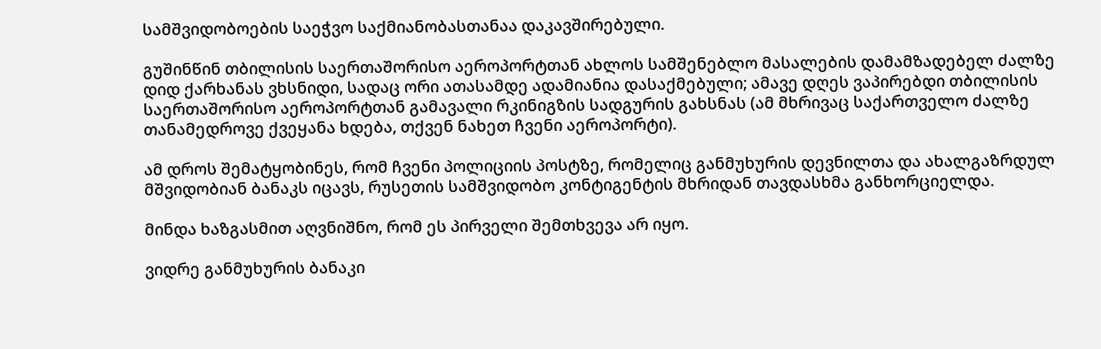სამშვიდობოების საეჭვო საქმიანობასთანაა დაკავშირებული.

გუშინწინ თბილისის საერთაშორისო აეროპორტთან ახლოს სამშენებლო მასალების დამამზადებელ ძალზე დიდ ქარხანას ვხსნიდი, სადაც ორი ათასამდე ადამიანია დასაქმებული; ამავე დღეს ვაპირებდი თბილისის საერთაშორისო აეროპორტთან გამავალი რკინიგზის სადგურის გახსნას (ამ მხრივაც საქართველო ძალზე თანამედროვე ქვეყანა ხდება, თქვენ ნახეთ ჩვენი აეროპორტი).

ამ დროს შემატყობინეს, რომ ჩვენი პოლიციის პოსტზე, რომელიც განმუხურის დევნილთა და ახალგაზრდულ მშვიდობიან ბანაკს იცავს, რუსეთის სამშვიდობო კონტიგენტის მხრიდან თავდასხმა განხორციელდა.

მინდა ხაზგასმით აღვნიშნო, რომ ეს პირველი შემთხვევა არ იყო.

ვიდრე განმუხურის ბანაკი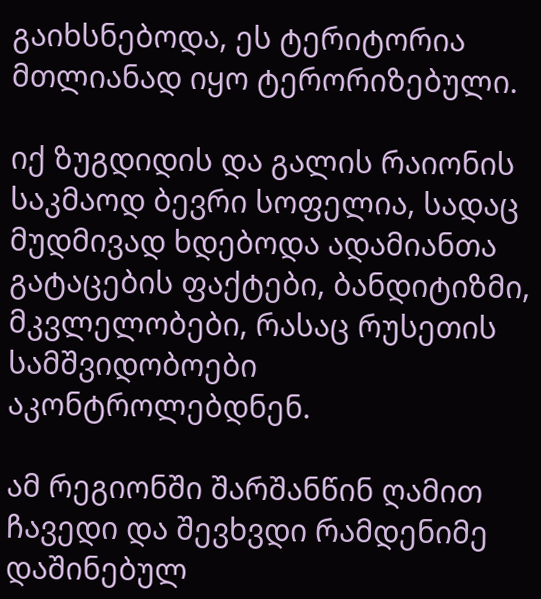გაიხსნებოდა, ეს ტერიტორია მთლიანად იყო ტერორიზებული.

იქ ზუგდიდის და გალის რაიონის საკმაოდ ბევრი სოფელია, სადაც მუდმივად ხდებოდა ადამიანთა გატაცების ფაქტები, ბანდიტიზმი, მკვლელობები, რასაც რუსეთის სამშვიდობოები აკონტროლებდნენ.

ამ რეგიონში შარშანწინ ღამით ჩავედი და შევხვდი რამდენიმე დაშინებულ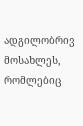ადგილობრივ მოსახლეს, რომლებიც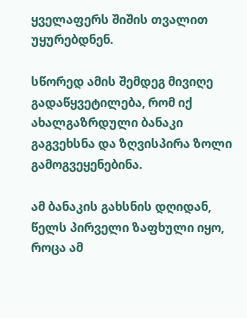ყველაფერს შიშის თვალით უყურებდნენ.

სწორედ ამის შემდეგ მივიღე გადაწყვეტილება, რომ იქ ახალგაზრდული ბანაკი გაგვეხსნა და ზღვისპირა ზოლი გამოგვეყენებინა.

ამ ბანაკის გახსნის დღიდან, წელს პირველი ზაფხული იყო, როცა ამ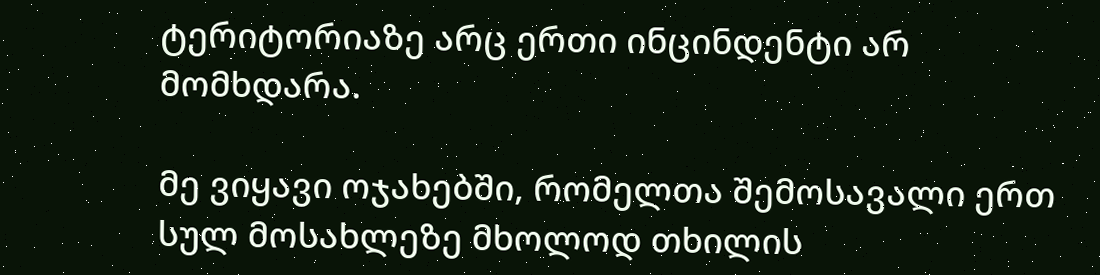ტერიტორიაზე არც ერთი ინცინდენტი არ მომხდარა.

მე ვიყავი ოჯახებში, რომელთა შემოსავალი ერთ სულ მოსახლეზე მხოლოდ თხილის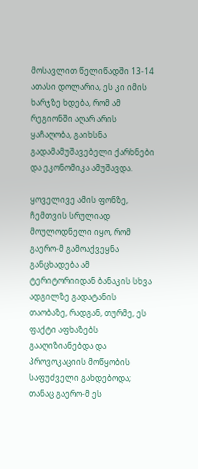მოსავლით წელიწადში 13-14 ათასი დოლარია, ეს კი იმის ხარჯზე ხდება, რომ ამ რეგიონში აღარ არის ყაჩაღობა, გაიხსნა გადამამუშავებელი ქარხნები და ეკონომიკა ამუშავდა.

ყოველივე ამის ფონზე, ჩემთვის სრულიად მოულოდნელი იყო, რომ გაერო-მ გამოაქვეყნა განცხადება ამ ტერიტორიიდან ბანაკის სხვა ადგილზე გადატანის თაობაზე, რადგან, თურმე, ეს ფაქტი აფხაზებს გააღიზიანებდა და პროვოკაციის მოწყობის საფუძველი გახდებოდა; თანაც გაერო-მ ეს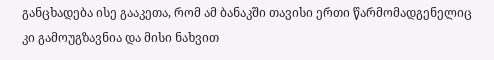განცხადება ისე გააკეთა, რომ ამ ბანაკში თავისი ერთი წარმომადგენელიც კი გამოუგზავნია და მისი ნახვით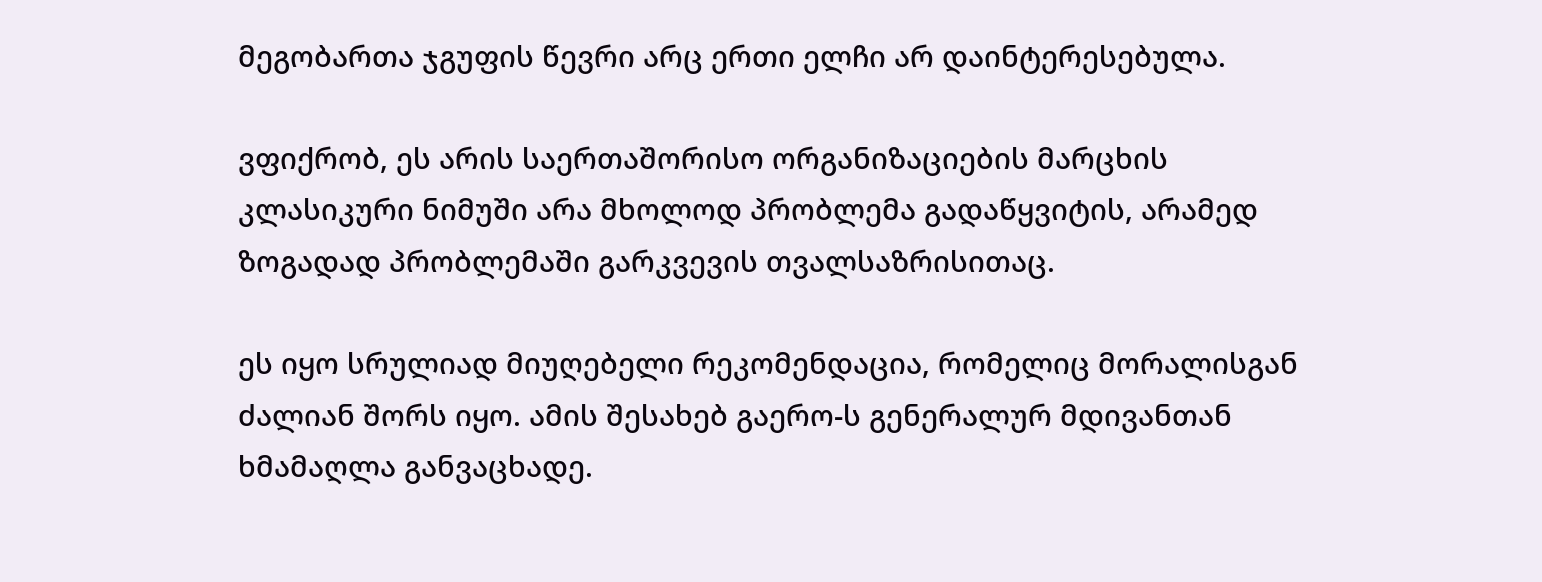მეგობართა ჯგუფის წევრი არც ერთი ელჩი არ დაინტერესებულა.

ვფიქრობ, ეს არის საერთაშორისო ორგანიზაციების მარცხის კლასიკური ნიმუში არა მხოლოდ პრობლემა გადაწყვიტის, არამედ ზოგადად პრობლემაში გარკვევის თვალსაზრისითაც.

ეს იყო სრულიად მიუღებელი რეკომენდაცია, რომელიც მორალისგან ძალიან შორს იყო. ამის შესახებ გაერო-ს გენერალურ მდივანთან ხმამაღლა განვაცხადე.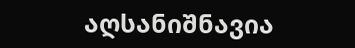აღსანიშნავია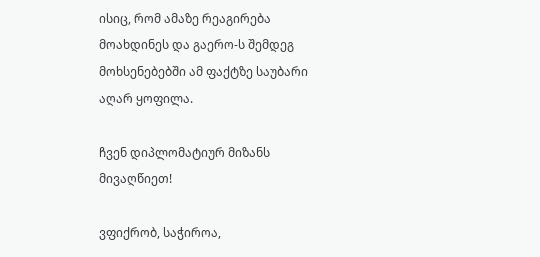ისიც, რომ ამაზე რეაგირება მოახდინეს და გაერო-ს შემდეგ მოხსენებებში ამ ფაქტზე საუბარი აღარ ყოფილა.

ჩვენ დიპლომატიურ მიზანს მივაღწიეთ!

ვფიქრობ, საჭიროა,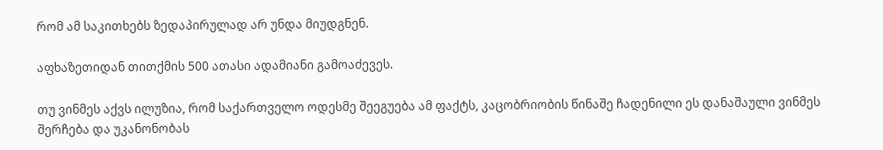რომ ამ საკითხებს ზედაპირულად არ უნდა მიუდგნენ.

აფხაზეთიდან თითქმის 500 ათასი ადამიანი გამოაძევეს.

თუ ვინმეს აქვს ილუზია, რომ საქართველო ოდესმე შეეგუება ამ ფაქტს, კაცობრიობის წინაშე ჩადენილი ეს დანაშაული ვინმეს შერჩება და უკანონობას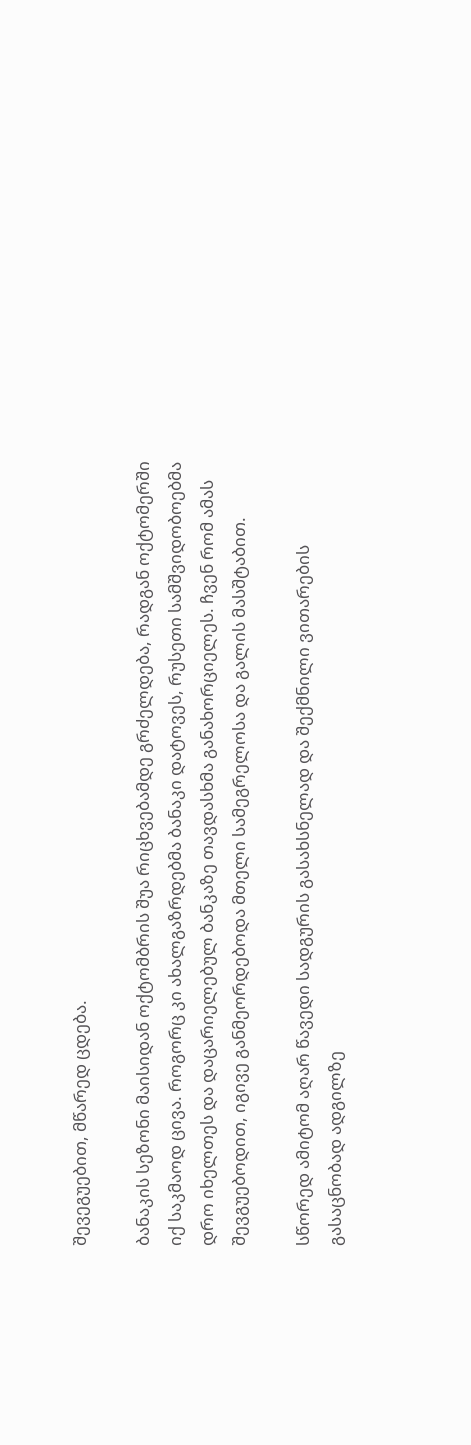შევეგუებით, მწარედ ცდება.

ბანაკის სეზონი მაისიდან ოქტომბრის შუა რიცხვებამდე გრძელდება, რადგან ოქტომერში იქ საკმაოდ ცივა. როგორც კი ახალგაზრდებმა ბანაკი დატოვეს, რუსეთი სამშვიდობოებმა დრო იხელთეს და დაცარიელებულ ბანკაზე თავდასხმა განახორციელეს. ჩვენ რომ ამას შევგუებოდით, იგივე განმეორდებოდა მთელი სამეგრელოსა და გალის მასშტაბით.

სწორედ ამიტომ აღარ წავედი სადგურის გასახსნელად და შექმნილი ვითარების გასაცნობად ადგილზე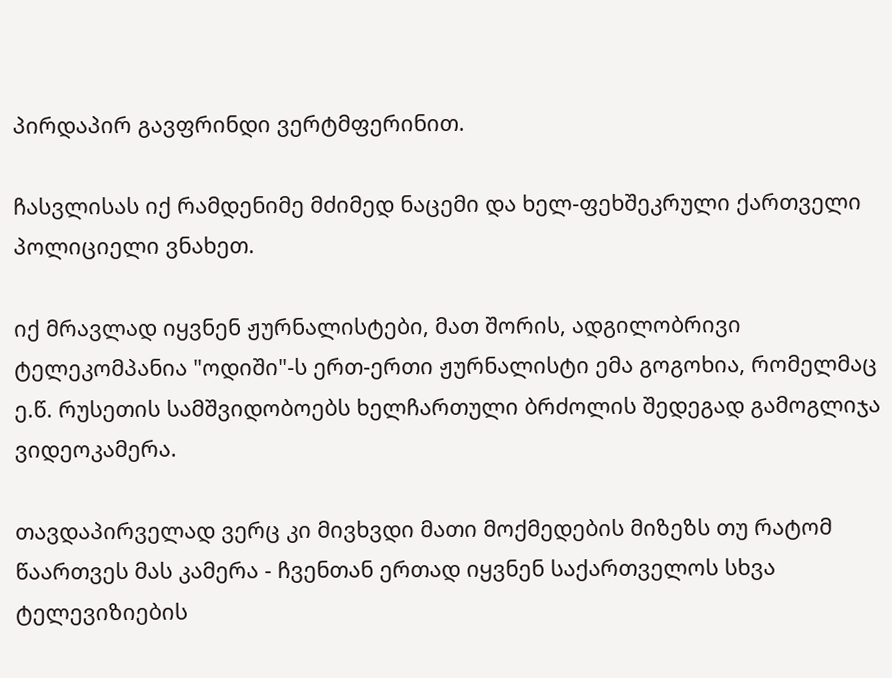პირდაპირ გავფრინდი ვერტმფერინით.

ჩასვლისას იქ რამდენიმე მძიმედ ნაცემი და ხელ-ფეხშეკრული ქართველი პოლიციელი ვნახეთ.

იქ მრავლად იყვნენ ჟურნალისტები, მათ შორის, ადგილობრივი ტელეკომპანია "ოდიში"-ს ერთ-ერთი ჟურნალისტი ემა გოგოხია, რომელმაც ე.წ. რუსეთის სამშვიდობოებს ხელჩართული ბრძოლის შედეგად გამოგლიჯა ვიდეოკამერა.

თავდაპირველად ვერც კი მივხვდი მათი მოქმედების მიზეზს თუ რატომ წაართვეს მას კამერა - ჩვენთან ერთად იყვნენ საქართველოს სხვა ტელევიზიების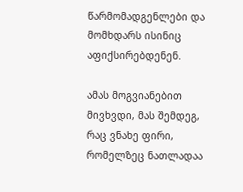წარმომადგენლები და მომხდარს ისინიც აფიქსირებდენენ.

ამას მოგვიანებით მივხვდი, მას შემდეგ, რაც ვნახე ფირი, რომელზეც ნათლადაა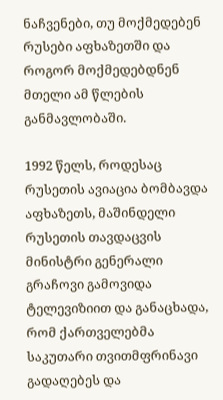ნაჩვენები, თუ მოქმედებენ რუსები აფხაზეთში და როგორ მოქმედებდნენ მთელი ამ წლების განმავლობაში.

1992 წელს, როდესაც რუსეთის ავიაცია ბომბავდა აფხაზეთს, მაშინდელი რუსეთის თავდაცვის მინისტრი გენერალი გრაჩოვი გამოვიდა ტელევიზიით და განაცხადა, რომ ქართველებმა საკუთარი თვითმფრინავი გადაღებეს და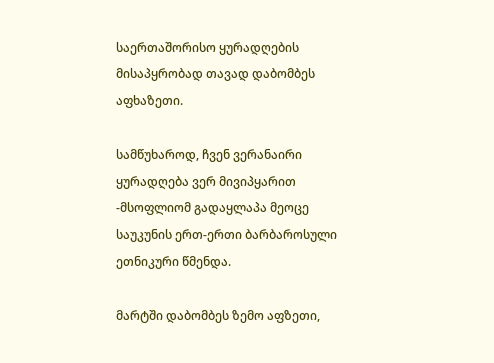საერთაშორისო ყურადღების მისაპყრობად თავად დაბომბეს აფხაზეთი.

სამწუხაროდ, ჩვენ ვერანაირი ყურადღება ვერ მივიპყარით -მსოფლიომ გადაყლაპა მეოცე საუკუნის ერთ-ერთი ბარბაროსული ეთნიკური წმენდა.

მარტში დაბომბეს ზემო აფზეთი,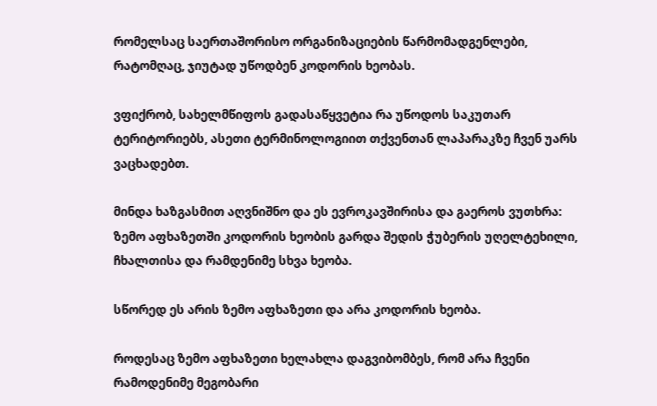რომელსაც საერთაშორისო ორგანიზაციების წარმომადგენლები, რატომღაც, ჯიუტად უწოდბენ კოდორის ხეობას.

ვფიქრობ, სახელმწიფოს გადასაწყვეტია რა უწოდოს საკუთარ ტერიტორიებს, ასეთი ტერმინოლოგიით თქვენთან ლაპარაკზე ჩვენ უარს ვაცხადებთ.

მინდა ხაზგასმით აღვნიშნო და ეს ევროკავშირისა და გაეროს ვუთხრა: ზემო აფხაზეთში კოდორის ხეობის გარდა შედის ჭუბერის უღელტეხილი, ჩხალთისა და რამდენიმე სხვა ხეობა.

სწორედ ეს არის ზემო აფხაზეთი და არა კოდორის ხეობა.

როდესაც ზემო აფხაზეთი ხელახლა დაგვიბომბეს, რომ არა ჩვენი რამოდენიმე მეგობარი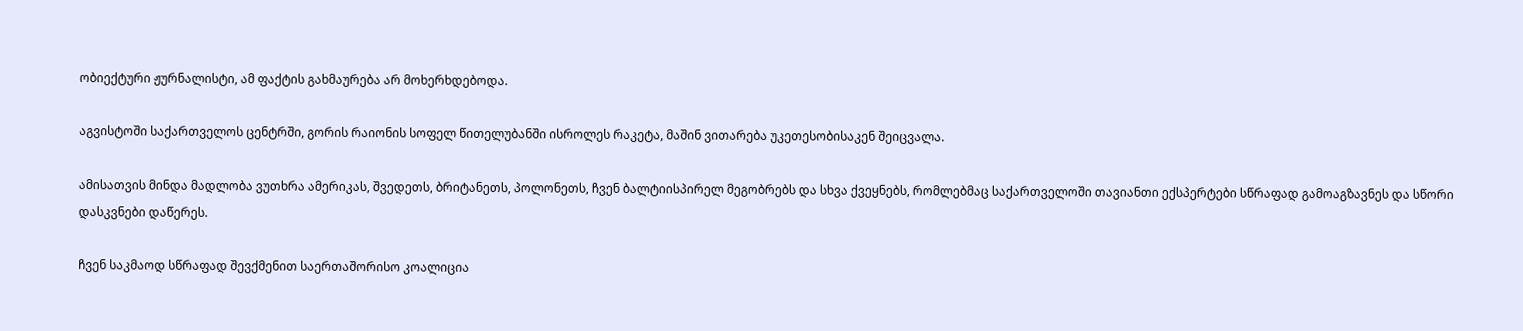ობიექტური ჟურნალისტი, ამ ფაქტის გახმაურება არ მოხერხდებოდა.

აგვისტოში საქართველოს ცენტრში, გორის რაიონის სოფელ წითელუბანში ისროლეს რაკეტა, მაშინ ვითარება უკეთესობისაკენ შეიცვალა.

ამისათვის მინდა მადლობა ვუთხრა ამერიკას, შვედეთს, ბრიტანეთს, პოლონეთს, ჩვენ ბალტიისპირელ მეგობრებს და სხვა ქვეყნებს, რომლებმაც საქართველოში თავიანთი ექსპერტები სწრაფად გამოაგზავნეს და სწორი დასკვნები დაწერეს.

ჩვენ საკმაოდ სწრაფად შევქმენით საერთაშორისო კოალიცია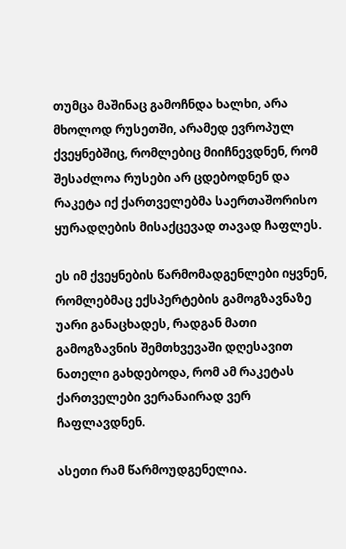თუმცა მაშინაც გამოჩნდა ხალხი, არა მხოლოდ რუსეთში, არამედ ევროპულ ქვეყნებშიც, რომლებიც მიიჩნევდნენ, რომ შესაძლოა რუსები არ ცდებოდნენ და რაკეტა იქ ქართველებმა საერთაშორისო ყურადღების მისაქცევად თავად ჩაფლეს.

ეს იმ ქვეყნების წარმომადგენლები იყვნენ, რომლებმაც ექსპერტების გამოგზავნაზე უარი განაცხადეს, რადგან მათი გამოგზავნის შემთხვევაში დღესავით ნათელი გახდებოდა, რომ ამ რაკეტას ქართველები ვერანაირად ვერ ჩაფლავდნენ.

ასეთი რამ წარმოუდგენელია.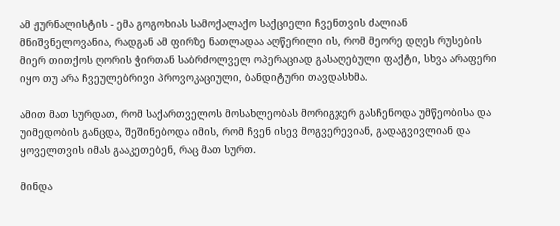ამ ჟურნალისტის - ემა გოგოხიას სამოქალაქო საქციელი ჩვენთვის ძალიან მნიშვნელოვანია, რადგან ამ ფირზე ნათლადაა აღწერილი ის, რომ მეორე დღეს რუსების მიერ თითქოს ღორის ჭირთან საბრძოლველ ოპერაციად გასაღებული ფაქტი, სხვა არაფერი იყო თუ არა ჩვეულებრივი პროვოკაციული, ბანდიტური თავდასხმა.

ამით მათ სურდათ, რომ საქართველოს მოსახლეობას მორიგჯერ გასჩენოდა უმწეობისა და უიმედობის განცდა, შეშინებოდა იმის, რომ ჩვენ ისევ მოგვერევიან, გადაგვივლიან და ყოველთვის იმას გააკეთებენ, რაც მათ სურთ.

მინდა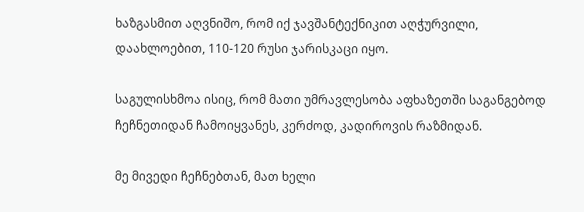ხაზგასმით აღვნიშო, რომ იქ ჯავშანტექნიკით აღჭურვილი, დაახლოებით, 110-120 რუსი ჯარისკაცი იყო.

საგულისხმოა ისიც, რომ მათი უმრავლესობა აფხაზეთში საგანგებოდ ჩეჩნეთიდან ჩამოიყვანეს, კერძოდ, კადიროვის რაზმიდან.

მე მივედი ჩეჩნებთან, მათ ხელი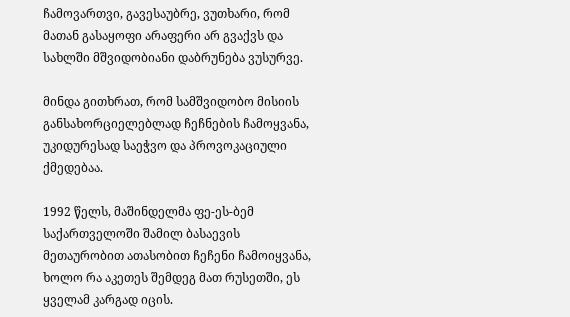ჩამოვართვი, გავესაუბრე, ვუთხარი, რომ მათან გასაყოფი არაფერი არ გვაქვს და სახლში მშვიდობიანი დაბრუნება ვუსურვე.

მინდა გითხრათ, რომ სამშვიდობო მისიის განსახორციელებლად ჩეჩნების ჩამოყვანა, უკიდურესად საეჭვო და პროვოკაციული ქმედებაა.

1992 წელს, მაშინდელმა ფე-ეს-ბემ საქართველოში შამილ ბასაევის მეთაურობით ათასობით ჩეჩენი ჩამოიყვანა, ხოლო რა აკეთეს შემდეგ მათ რუსეთში, ეს ყველამ კარგად იცის.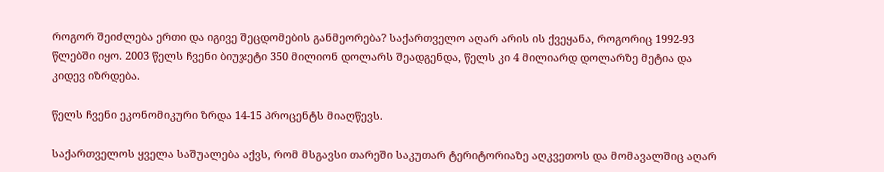როგორ შეიძლება ერთი და იგივე შეცდომების განმეორება? საქართველო აღარ არის ის ქვეყანა, როგორიც 1992-93 წლებში იყო. 2003 წელს ჩვენი ბიუჯეტი 350 მილიონ დოლარს შეადგენდა, წელს კი 4 მილიარდ დოლარზე მეტია და კიდევ იზრდება.

წელს ჩვენი ეკონომიკური ზრდა 14-15 პროცენტს მიაღწევს.

საქართველოს ყველა საშუალება აქვს, რომ მსგავსი თარეში საკუთარ ტერიტორიაზე აღკვეთოს და მომავალშიც აღარ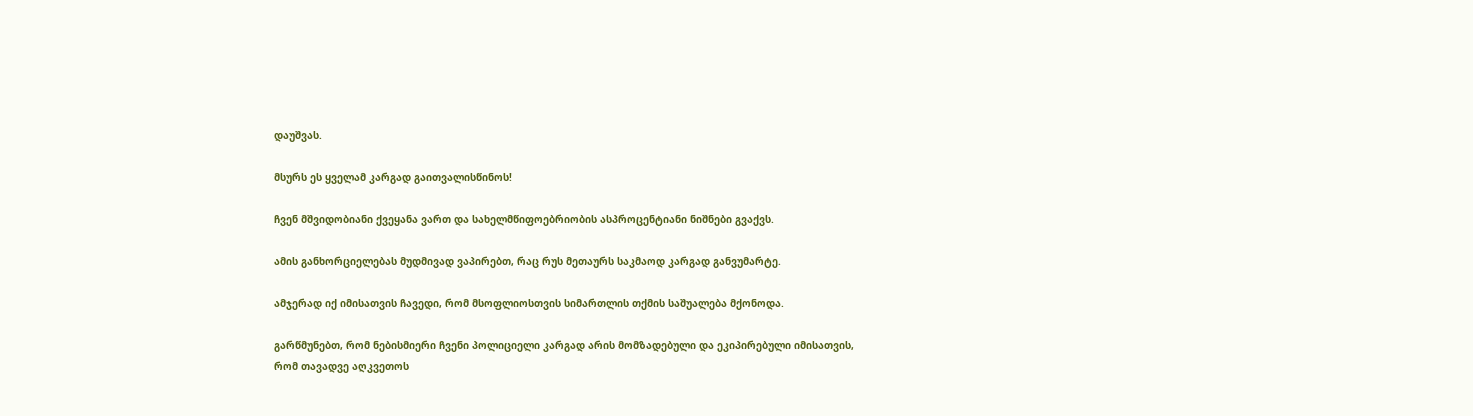დაუშვას.

მსურს ეს ყველამ კარგად გაითვალისწინოს!

ჩვენ მშვიდობიანი ქვეყანა ვართ და სახელმწიფოებრიობის ასპროცენტიანი ნიშნები გვაქვს.

ამის განხორციელებას მუდმივად ვაპირებთ, რაც რუს მეთაურს საკმაოდ კარგად განვუმარტე.

ამჯერად იქ იმისათვის ჩავედი, რომ მსოფლიოსთვის სიმართლის თქმის საშუალება მქონოდა.

გარწმუნებთ, რომ ნებისმიერი ჩვენი პოლიციელი კარგად არის მომზადებული და ეკიპირებული იმისათვის, რომ თავადვე აღკვეთოს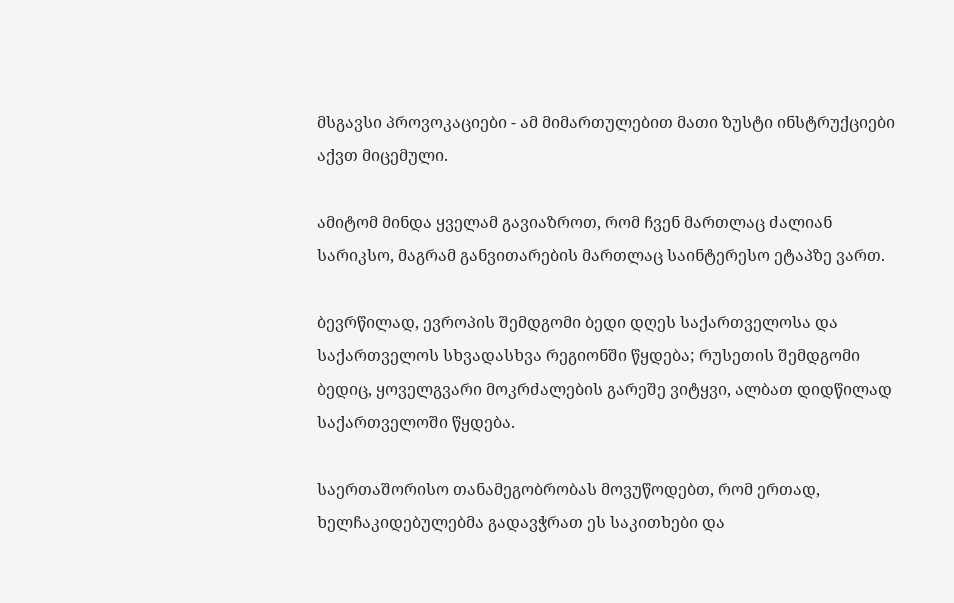მსგავსი პროვოკაციები - ამ მიმართულებით მათი ზუსტი ინსტრუქციები აქვთ მიცემული.

ამიტომ მინდა ყველამ გავიაზროთ, რომ ჩვენ მართლაც ძალიან სარიკსო, მაგრამ განვითარების მართლაც საინტერესო ეტაპზე ვართ.

ბევრწილად, ევროპის შემდგომი ბედი დღეს საქართველოსა და საქართველოს სხვადასხვა რეგიონში წყდება; რუსეთის შემდგომი ბედიც, ყოველგვარი მოკრძალების გარეშე ვიტყვი, ალბათ დიდწილად საქართველოში წყდება.

საერთაშორისო თანამეგობრობას მოვუწოდებთ, რომ ერთად, ხელჩაკიდებულებმა გადავჭრათ ეს საკითხები და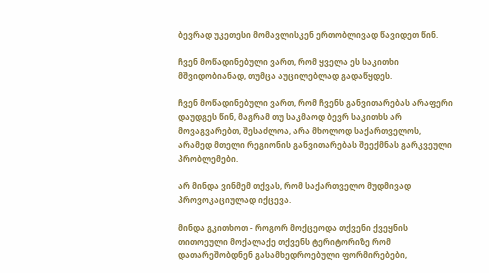ბევრად უკეთესი მომავლისკენ ერთობლივად წავიდეთ წინ.

ჩვენ მოწადინებული ვართ, რომ ყველა ეს საკითხი მშვიდობიანად, თუმცა აუცილებლად გადაწყდეს.

ჩვენ მოწადინებული ვართ, რომ ჩვენს განვითარებას არაფერი დაუდგეს წინ, მაგრამ თუ საკმაოდ ბევრ საკითხს არ მოვაგვარებთ, შესაძლოა, არა მხოლოდ საქართველოს, არამედ მთელი რეგიონის განვითარებას შეექმნას გარკვეული პრობლემები.

არ მინდა ვინმემ თქვას, რომ საქართველო მუდმივად პროვოკაციულად იქცევა.

მინდა გკითხოთ - როგორ მოქცეოდა თქვენი ქვეყნის თითოეული მოქალაქე თქვენს ტერიტორიზე რომ დათარეშობდნენ გასამხედროებული ფორმირებები,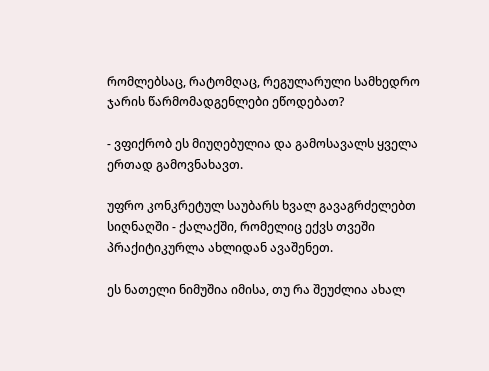რომლებსაც, რატომღაც, რეგულარული სამხედრო ჯარის წარმომადგენლები ეწოდებათ?

- ვფიქრობ ეს მიუღებულია და გამოსავალს ყველა ერთად გამოვნახავთ.

უფრო კონკრეტულ საუბარს ხვალ გავაგრძელებთ სიღნაღში - ქალაქში, რომელიც ექვს თვეში პრაქიტიკურლა ახლიდან ავაშენეთ.

ეს ნათელი ნიმუშია იმისა, თუ რა შეუძლია ახალ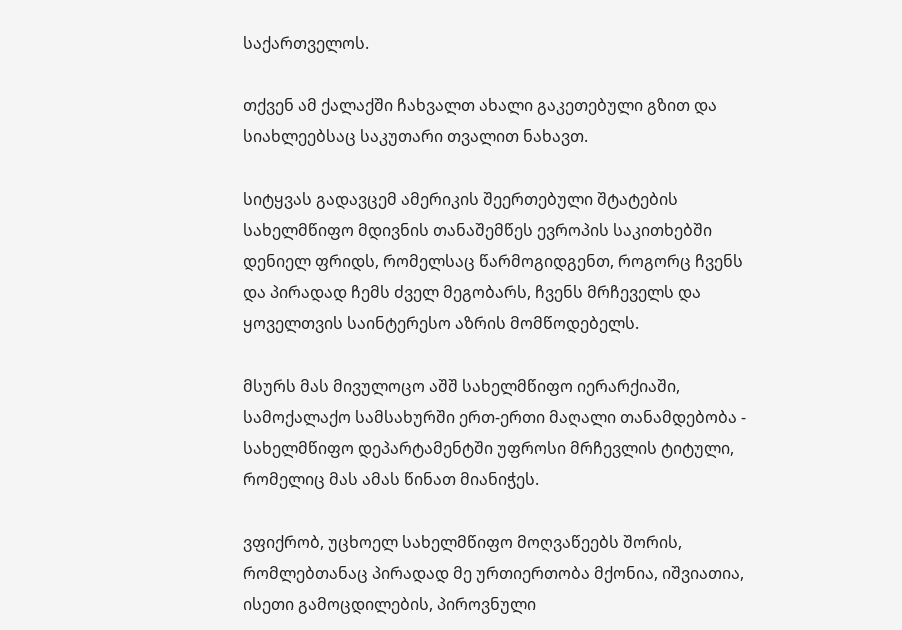საქართველოს.

თქვენ ამ ქალაქში ჩახვალთ ახალი გაკეთებული გზით და სიახლეებსაც საკუთარი თვალით ნახავთ.

სიტყვას გადავცემ ამერიკის შეერთებული შტატების სახელმწიფო მდივნის თანაშემწეს ევროპის საკითხებში დენიელ ფრიდს, რომელსაც წარმოგიდგენთ, როგორც ჩვენს და პირადად ჩემს ძველ მეგობარს, ჩვენს მრჩეველს და ყოველთვის საინტერესო აზრის მომწოდებელს.

მსურს მას მივულოცო აშშ სახელმწიფო იერარქიაში, სამოქალაქო სამსახურში ერთ-ერთი მაღალი თანამდებობა - სახელმწიფო დეპარტამენტში უფროსი მრჩევლის ტიტული, რომელიც მას ამას წინათ მიანიჭეს.

ვფიქრობ, უცხოელ სახელმწიფო მოღვაწეებს შორის, რომლებთანაც პირადად მე ურთიერთობა მქონია, იშვიათია, ისეთი გამოცდილების, პიროვნული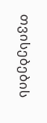თვისებების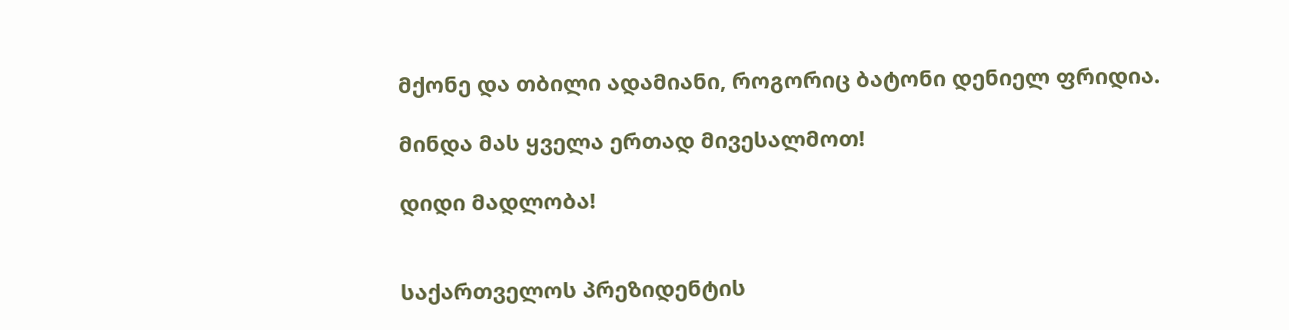მქონე და თბილი ადამიანი, როგორიც ბატონი დენიელ ფრიდია.

მინდა მას ყველა ერთად მივესალმოთ!

დიდი მადლობა!


საქართველოს პრეზიდენტის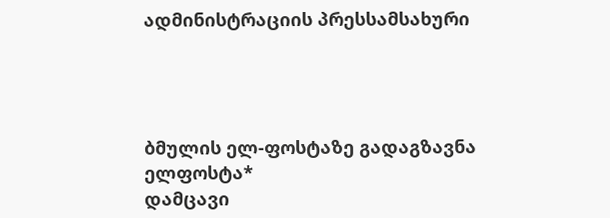ადმინისტრაციის პრესსამსახური




ბმულის ელ-ფოსტაზე გადაგზავნა
ელფოსტა*
დამცავი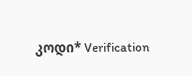კოდი* Verification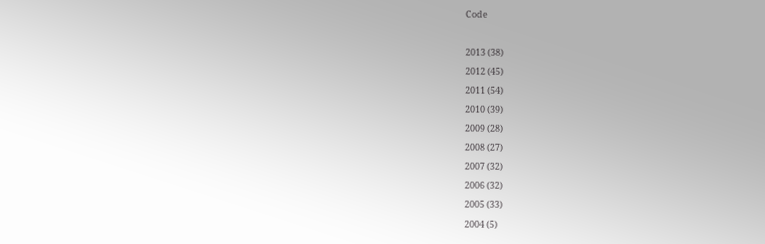Code

2013 (38)
2012 (45)
2011 (54)
2010 (39)
2009 (28)
2008 (27)
2007 (32)
2006 (32)
2005 (33)
2004 (5)